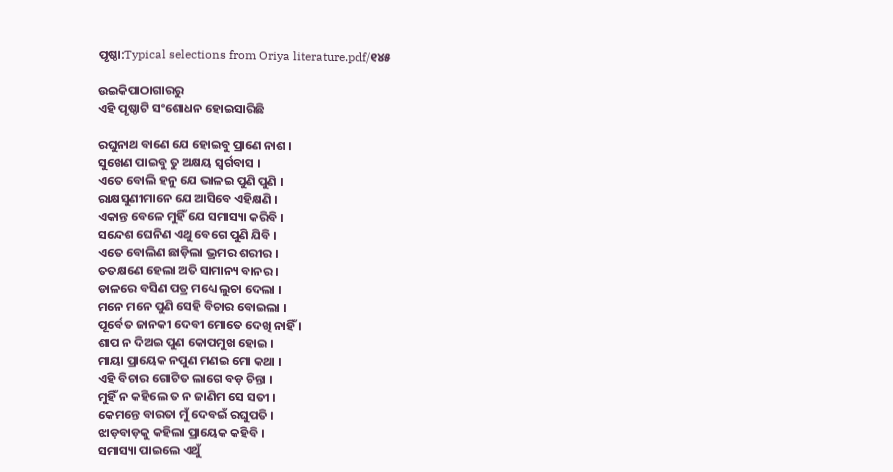ପୃଷ୍ଠା:Typical selections from Oriya literature.pdf/୧୪୫

ଉଇକିପାଠାଗାର‌ରୁ
ଏହି ପୃଷ୍ଠାଟି ସଂଶୋଧନ ହୋଇସାରିଛି

ରଘୁନାଥ ବାଣେ ଯେ ହୋଇବୁ ପ୍ରାଣେ ନାଶ ।
ସୁଖେଣ ପାଇବୁ ତୁ ଅକ୍ଷୟ ସ୍ବର୍ଗବାସ ।
ଏତେ ବୋଲି ହନୁ ଯେ ଭାଳଇ ପୁଣି ପୁଣି ।
ରାକ୍ଷସୁଣୀମାନେ ଯେ ଆସିବେ ଏହିକ୍ଷଣି ।
ଏକାନ୍ତ ବେଳେ ମୁହିଁ ଯେ ସମାସ୍ୟା କରିବି ।
ସନ୍ଦେଶ ଘେନିଣ ଏଥୁ ବେଗେ ପୁଣି ଯିବି ।
ଏତେ ବୋଲିଣ ଛାଡ଼ିଲା ଭ୍ରମର ଶରୀର ।
ତତକ୍ଷଣେ ହେଲା ଅତି ସାମାନ୍ୟ ବାନର ।
ଡାଳରେ ବସିଣ ପତ୍ର ମଧ୍ୟେ ଲୁଚା ଦେଲା ।
ମନେ ମନେ ପୁଣି ସେହି ବିଚାର ବୋଇଲା ।
ପୂର୍ବେତ ଜାନକୀ ଦେବୀ ମୋତେ ଦେଖି ନାହିଁ ।
ଶାପ ନ ଦିଅଇ ପୁଣ କୋପମୁଖ ହୋଇ ।
ମାୟା ପ୍ରାୟେକ ନପୁଣ ମଣଇ ମୋ କଥା ।
ଏହି ବିଚାର ଗୋଟିତ ଲାଗେ ବଡ଼ ଚିନ୍ତା ।
ମୁହିଁ ନ କହିଲେ ତ ନ ଜାଣିମ ସେ ସତୀ ।
କେମନ୍ତେ ବାରତା ମୁଁ ଦେବଇଁ ରଘୁପତି ।
ଝାଡ଼ବାଡ଼କୁ କହିଲା ପ୍ରାୟେକ କହିବି ।
ସମାସ୍ୟା ପାଇଲେ ଏଥୁଁ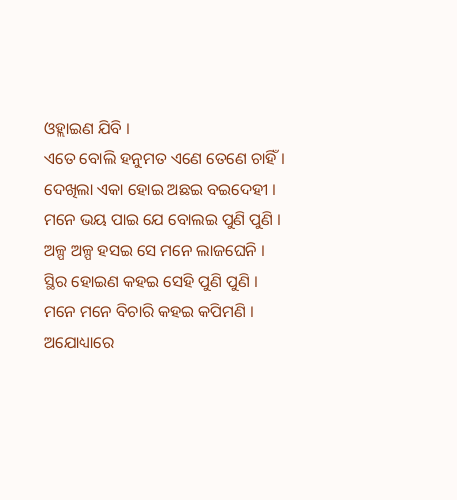ଓହ୍ଲାଇଣ ଯିବି ।
ଏତେ ବୋଲି ହନୁମତ ଏଣେ ତେଣେ ଚାହିଁ ।
ଦେଖିଲା ଏକା ହୋଇ ଅଛଇ ବଇଦେହୀ ।
ମନେ ଭୟ ପାଇ ଯେ ବୋଲଇ ପୁଣି ପୁଣି ।
ଅଳ୍ପ ଅଳ୍ପ ହସଇ ସେ ମନେ ଲାଜଘେନି ।
ସ୍ଥିର ହୋଇଣ କହଇ ସେହି ପୁଣି ପୁଣି ।
ମନେ ମନେ ବିଚାରି କହଇ କପିମଣି ।
ଅଯୋଧ୍ୟାରେ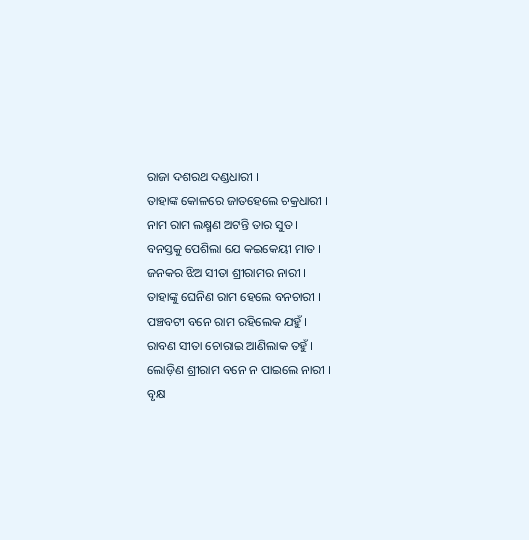ରାଜା ଦଶରଥ ଦଣ୍ଡଧାରୀ ।
ତାହାଙ୍କ କୋଳରେ ଜାତହେଲେ ଚକ୍ରଧାରୀ ।
ନାମ ରାମ ଲକ୍ଷ୍ମଣ ଅଟନ୍ତି ତାର ସୁତ ।
ବନସ୍ତକୁ ପେଶିଲା ଯେ କଇକେୟୀ ମାତ ।
ଜନକର ଝିଅ ସୀତା ଶ୍ରୀରାମର ନାରୀ ।
ତାହାଙ୍କୁ ଘେନିଣ ରାମ ହେଲେ ବନଚାରୀ ।
ପଞ୍ଚବଟୀ ବନେ ରାମ ରହିଲେକ ଯହୁଁ ।
ରାବଣ ସୀତା ଚୋରାଇ ଆଣିଲାକ ତହୁଁ ।
ଲୋଡ଼ିଣ ଶ୍ରୀରାମ ବନେ ନ ପାଇଲେ ନାରୀ ।
ବୃକ୍ଷ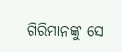ଗିରିମାନଙ୍କୁ ସେ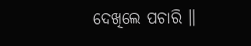ଦେଖିଲେ ପଚାରି ॥